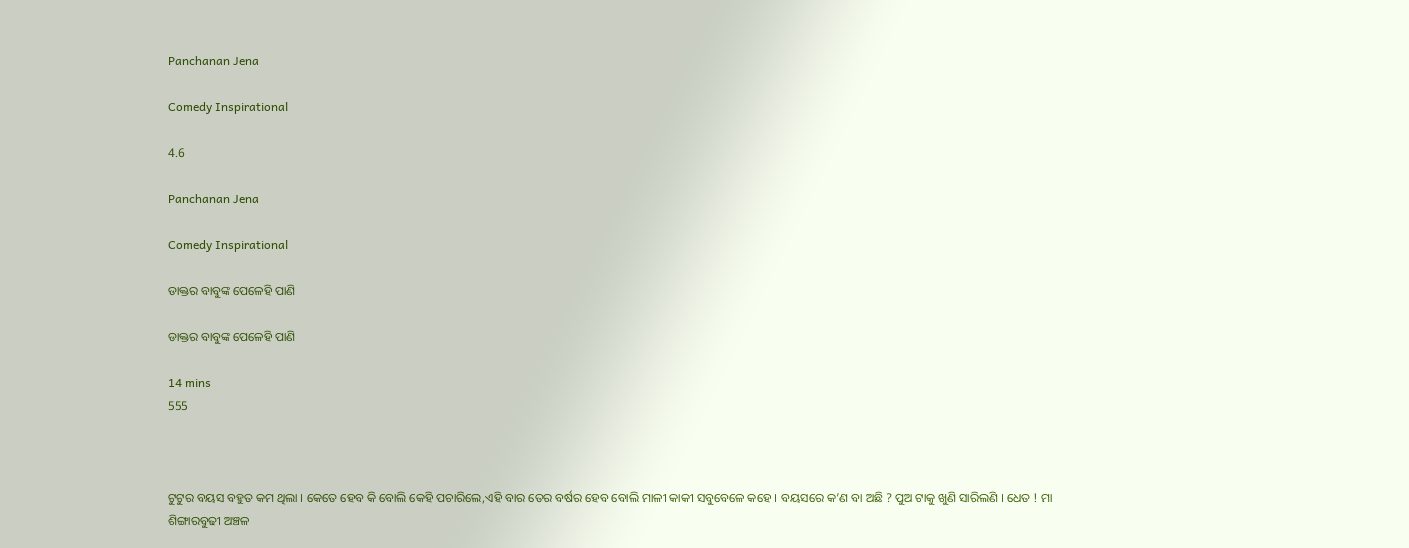Panchanan Jena

Comedy Inspirational

4.6

Panchanan Jena

Comedy Inspirational

ଡାକ୍ତର ବାବୁଙ୍କ ପେଳେହି ପାଣି

ଡାକ୍ତର ବାବୁଙ୍କ ପେଳେହି ପାଣି

14 mins
555



ଟୁଟୁର ବୟସ ବହୁତ କମ ଥିଲା । କେତେ ହେବ କି ବୋଲି କେହି ପଚାରିଲେ,ଏହି ବାର ତେର ବର୍ଷର ହେବ ବୋଲି ମାଳୀ କାକୀ ସବୁବେଳେ କହେ । ବୟସରେ କ’ଣ ବା ଅଛି ? ପୁଅ ଟାକୁ ଖୁଣି ସାରିଲଣି । ଧେତ ! ମା ଶିଙ୍ଗାରବୁଢୀ ଅଞ୍ଚଳ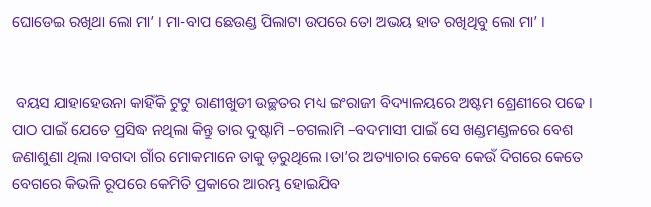ଘୋଡେଇ ରଖିଥା ଲୋ ମା’ । ମା-ବାପ ଛେଉଣ୍ଡ ପିଲାଟା ଉପରେ ତୋ ଅଭୟ ହାତ ରଖିଥିବୁ ଲୋ ମା’ ।


 ବୟସ ଯାହାହେଉନା କାହିଁକି ଟୁଟୁ ରାଣୀଖୁଡୀ ଉଚ୍ଛତର ମଧ୍ୟ ଇଂରାଜୀ ବିଦ୍ୟାଳୟରେ ଅଷ୍ଟମ ଶ୍ରେଣୀରେ ପଢେ । ପାଠ ପାଇଁ ଯେତେ ପ୍ରସିଦ୍ଧ ନଥିଲା କିନ୍ତୁ ତାର ଦୁଷ୍ଟାମି –ଚଗଲାମି –ବଦମାସୀ ପାଇଁ ସେ ଖଣ୍ଡମଣ୍ଡଳରେ ବେଶ ଜଣାଶୁଣା ଥିଲା ।ବଗଦା ଗାଁର ମୋକମାନେ ତାକୁ ଡ଼ରୁଥିଲେ ।ତା’ର ଅତ୍ୟାଚାର କେବେ କେଉଁ ଦିଗରେ କେତେ ବେଗରେ କିଭଳି ରୂପରେ କେମିତି ପ୍ରକାରେ ଆରମ୍ଭ ହୋଇଯିବ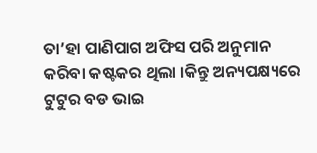ତା’ହା ପାଣିପାଗ ଅଫିସ ପରି ଅନୁମାନ କରିବା କଷ୍ଟକର ଥିଲା ।କିନ୍ତୁ ଅନ୍ୟପକ୍ଷ୍ୟରେ ଟୁଟୁର ବଡ ଭାଇ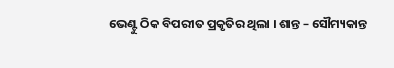ଭେଣ୍ଟୁ ଠିକ ବିପରୀତ ପ୍ରକୃତିର ଥିଲା । ଶାନ୍ତ – ସୌମ୍ୟକାନ୍ତ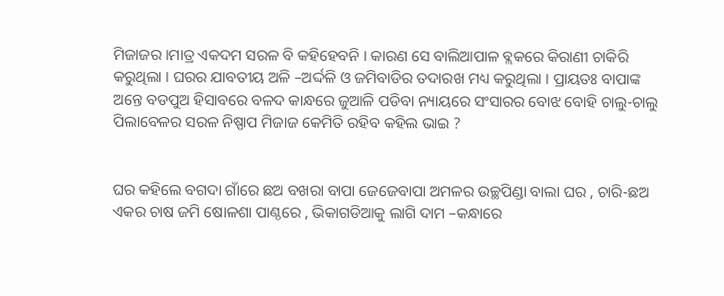ମିଜାଜର ।ମାତ୍ର ଏକଦମ ସରଳ ବି କହିହେବନି । କାରଣ ସେ ବାଲିଆପାଳ ବ୍ଲକରେ କିରାଣୀ ଚାକିରି କରୁଥିଲା । ଘରର ଯାବତୀୟ ଅଳି –ଅର୍ଦ୍ଦଳି ଓ ଜମିବାଡିର ତଦାରଖ ମଧ୍ୟ କରୁଥିଲା । ପ୍ରାୟତଃ ବାପାଙ୍କ ଅନ୍ତେ ବଡପୁଅ ହିସାବରେ ବଳଦ କାନ୍ଧରେ ଜୁଆଳି ପଡିବା ନ୍ୟାୟରେ ସଂସାରର ବୋଝ ବୋହି ଚାଲୁ-ଚାଲୁ ପିଲାବେଳର ସରଳ ନିଷ୍ପାପ ମିଜାଜ କେମିତି ରହିବ କହିଲ ଭାଇ ?


ଘର କହିଲେ ବଗଦା ଗାଁରେ ଛଅ ବଖରା ବାପା ଜେଜେବାପା ଅମଳର ଉଚ୍ଛପିଣ୍ଡା ବାଲା ଘର , ଚାରି-ଛଅ ଏକର ଚାଷ ଜମି ଷୋଳଶା ପାଣ୍ଠରେ , ଭିକାଗଡିଆକୁ ଲାଗି ଦାମ –କନ୍ଧାରେ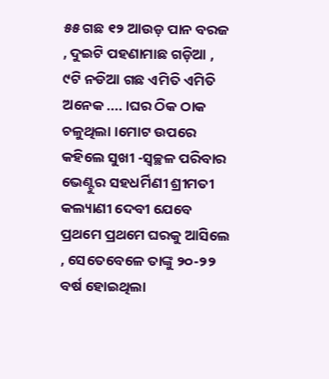୫୫ ଗଛ ୧୨ ଆଉଡ଼ ପାନ ବରଜ , ଦୁଇଟି ପହଣାମାଛ ଗଡ଼ିଆ , ୯ଟି ନଡିଆ ଗଛ ଏମିତି ଏମିତି ଅନେକ .... ।ଘର ଠିକ ଠାକ ଚଳୁଥିଲା ।ମୋଟ ଉପରେ କହିଲେ ସୁଖୀ -ସ୍ବଚ୍ଛଳ ପରିବାର ଭେଣ୍ଟୁର ସହଧର୍ମିଣୀ ଶ୍ରୀମତୀ କଲ୍ୟାଣୀ ଦେବୀ ଯେବେ ପ୍ରଥମେ ପ୍ରଥମେ ଘରକୁ ଆସିଲେ , ସେତେବେଳେ ତାଙ୍କୁ ୨୦-୨୨ ବର୍ଷ ହୋଇଥିଲା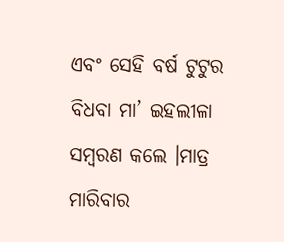ଏବଂ ସେହି ବର୍ଷ ଟୁଟୁର ବିଧବା ମା’ ଇହଲୀଳା ସମ୍ବରଣ କଲେ ।ମାତ୍ର ମାରିବାର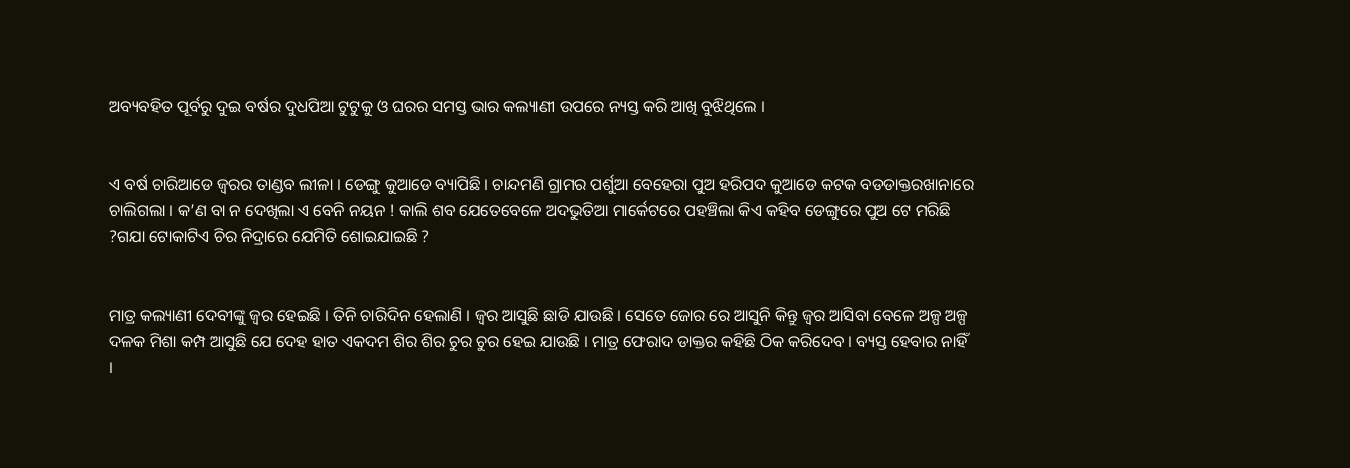ଅବ୍ୟବହିତ ପୂର୍ବରୁ ଦୁଇ ବର୍ଷର ଦୁଧପିଆ ଟୁଟୁକୁ ଓ ଘରର ସମସ୍ତ ଭାର କଲ୍ୟାଣୀ ଉପରେ ନ୍ୟସ୍ତ କରି ଆଖି ବୁଝିଥିଲେ ।


ଏ ବର୍ଷ ଚାରିଆଡେ ଜ୍ଵରର ତାଣ୍ଡବ ଲୀଳା । ଡେଙ୍ଗୁ କୁଆଡେ ବ୍ୟାପିଛି । ଚାନ୍ଦମଣି ଗ୍ରାମର ପର୍ଶୁଆ ବେହେରା ପୁଅ ହରିପଦ କୁଆଡେ କଟକ ବଡଡାକ୍ତରଖାନାରେ ଚାଲିଗଲା । କ’ଣ ବା ନ ଦେଖିଲା ଏ ବେନି ନୟନ ! କାଲି ଶବ ଯେତେବେଳେ ଅଦଭୁତିଆ ମାର୍କେଟରେ ପହଞ୍ଚିଲା କିଏ କହିବ ଡେଙ୍ଗୁରେ ପୁଅ ଟେ ମରିଛି ?ଗଯା ଟୋକାଟିଏ ଚିର ନିଦ୍ରାରେ ଯେମିତି ଶୋଇଯାଇଛି ?


ମାତ୍ର କଲ୍ୟାଣୀ ଦେବୀଙ୍କୁ ଜ୍ଵର ହେଇଛି । ତିନି ଚାରିଦିନ ହେଲାଣି । ଜ୍ଵର ଆସୁଛି ଛାଡି ଯାଉଛି । ସେତେ ଜୋର ରେ ଆସୁନି କିନ୍ତୁ ଜ୍ଵର ଆସିବା ବେଳେ ଅଳ୍ପ ଅଳ୍ପ ଦଳକ ମିଶା କମ୍ପ ଆସୁଛି ଯେ ଦେହ ହାତ ଏକଦମ ଶିର ଶିର ଚୁର ଚୁର ହେଇ ଯାଉଛି । ମାତ୍ର ଫେରାଦ ଡାକ୍ତର କହିଛି ଠିକ କରିଦେବ । ବ୍ୟସ୍ତ ହେବାର ନାହିଁ ।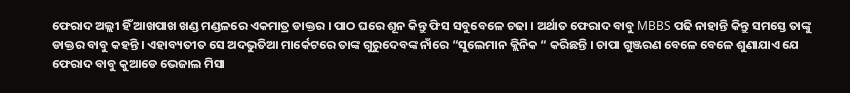ଫେରାଦ ଅଲ୍ଲୀ ହିଁ ଆଖପାଖ ଖଣ୍ଡ ମଣ୍ଡଳରେ ଏକମାତ୍ର ଡାକ୍ତର । ପାଠ ଘରେ ଶୂନ କିନ୍ତୁ ଫିସ ସବୁବେଳେ ଚଢା । ଅର୍ଥାତ ଫେରାଦ ବାବୁ MBBS ପଢି ନାହାନ୍ତି କିନ୍ତୁ ସମସ୍ତେ ତାଙ୍କୁ ଡାକ୍ତର ବାବୁ କହନ୍ତି । ଏହାବ୍ୟତୀତ ସେ ଅଦଭୁତିଆ ମାର୍କେଟରେ ତାଙ୍କ ଗୁରୁଦେବଙ୍କ ନାଁରେ “ସୁଲେମାନ କ୍ଲିନିକ “ କରିଛନ୍ତି । ଚାପା ଗୁଞ୍ଜରଣ ବେଳେ ବେଳେ ଶୁଣାଯାଏ ଯେ ଫେରାଦ ବାବୁ କୁଆଡେ ଭେଜାଲ ମିସା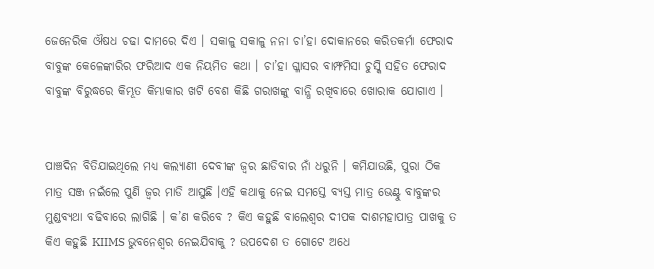ଜେନେରିକ ଔଷଧ ଚଢା ଦାମରେ ଦିଏ । ସକାଳୁ ସକାଳୁ ନନା ଚା’ହା ଦୋକାନରେ କରିତକର୍ମା ଫେରାଦ ବାବୁଙ୍କ କେଳେଙ୍କାରିର ଫରିଆଦ ଏକ ନିୟମିତ କଥା । ଚା’ହା ଗ୍ଳାସର ବାମ୍ଫମିସା ଚୁସ୍କି ସହିତ ଫେରାଦ ବାବୁଙ୍କ ବିରୁଦ୍ଧରେ କିମ୍ଭୂତ କିମ୍ଭାକାର ଖଟି ବେଶ କିଛି ଗରାଖଙ୍କୁ ବାନ୍ଧି ରଖିବାରେ ଖୋରାକ ଯୋଗାଏ ।


ପାଞ୍ଚଦିନ ବିତିଯାଇଥିଲେ ମଧ୍ୟ କଲ୍ୟାଣୀ ଦେବୀଙ୍କ ଜ୍ଵର ଛାଡିବାର ନାଁ ଧରୁନି । କମିଯାଉଛି, ପୁରା ଠିକ ମାତ୍ର ସଞ୍ଜ ନଇଁଲେ ପୁଣି ଜ୍ଵର ମାଡି ଆସୁଛି ।ଏହି କଥାକୁ ନେଇ ସମସ୍ତେ ବ୍ୟସ୍ତ ମାତ୍ର ଭେଣ୍ଟୁ ବାବୁଙ୍କର ମୁଣ୍ଡବ୍ୟଥା ବଢିବାରେ ଲାଗିଛି । କ’ଣ କରିବେ ? କିଏ କହୁଛି ବାଲେଶ୍ଵର ଦୀପକ ଦାଶମହାପାତ୍ର ପାଖକୁ ତ କିଏ କହୁଛି KIIMS ଭୁବନେଶ୍ବର ନେଇଯିବାକୁ ? ଉପଦେଶ ତ ଗୋଟେ ଅଧେ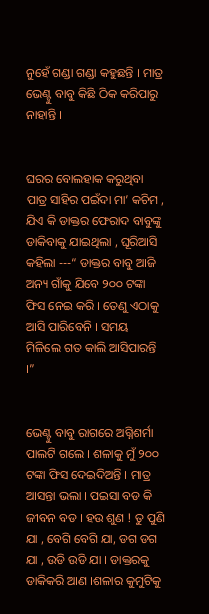ନୁହେଁ ଗଣ୍ଡା ଗଣ୍ଡା କହୁଛନ୍ତି । ମାତ୍ର ଭେଣ୍ଟୁ ବାବୁ କିଛି ଠିକ କରିପାରୁ ନାହାନ୍ତି ।


ଘରର ବୋଲହାକ କରୁଥିବା ପାତ୍ର ସାହିର ପଇଁଦା ମା’ କଚିମ , ଯିଏ କି ଡାକ୍ତର ଫେରାଦ ବାବୁଙ୍କୁ ଡାକିବାକୁ ଯାଇଥିଲା , ଘୂରିଆସି କହିଲା ---“ ଡାକ୍ତର ବାବୁ ଆଜି ଅନ୍ୟ ଗାଁକୁ ଯିବେ ୨୦୦ ଟଙ୍କା ଫିସ ନେଇ କରି । ତେଣୁ ଏଠାକୁ ଆସି ପାରିବେନି । ସମୟ ମିଳିଲେ ଗତ କାଲି ଆସିପାରନ୍ତି ।”


ଭେଣ୍ଟୁ ବାବୁ ରାଗରେ ଅଗ୍ନିଶର୍ମା ପାଲଟି ଗଲେ । ଶଳାକୁ ମୁଁ ୨୦୦ ଟଙ୍କା ଫିସ ଦେଇଦିଅନ୍ତି । ମାତ୍ର ଆସନ୍ତା ଭଲା । ପଇସା ବଡ କି ଜୀବନ ବଡ । ହଉ ଶୁଣ ! ତୁ ପୁଣି ଯା , ବେଗି ବେଗି ଯା, ଡଗ ଡଗ ଯା , ଉଡି ଉଡି ଯା । ଡାକ୍ତରକୁ ଡାକିକରି ଆଣ ।ଶଳାର କୁମୁଟିକୁ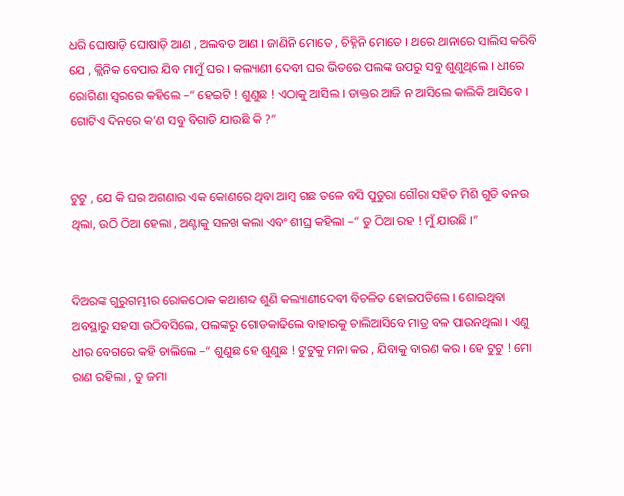ଧରି ଘୋଷାଡ଼ି ଘୋଷାଡ଼ି ଆଣ , ଅଲବତ ଆଣ । ଜାଣିନି ମୋତେ , ଚିହ୍ନିନି ମୋତେ । ଥରେ ଥାନାରେ ସାଲିସ କରିବି ଯେ , କ୍ଲିନିକ ବେପାର ଯିବ ମାମୁଁ ଘର । କଲ୍ୟାଣୀ ଦେବୀ ଘର ଭିତରେ ପଲଙ୍କ ଉପରୁ ସବୁ ଶୁଣୁଥିଲେ । ଧୀରେ ରୋଗିଣା ସ୍ଵରରେ କହିଲେ –“ ହେଇଟି ! ଶୁଣୁଛ ! ଏଠାକୁ ଆସିଲ । ଡାକ୍ତର ଆଜି ନ ଆସିଲେ କାଲିକି ଆସିବେ । ଗୋଟିଏ ଦିନରେ କ’ଣ ସବୁ ବିଗାଡି ଯାଉଛି କି ?”


ଟୁଟୁ , ଯେ କି ଘର ଅଗଣାର ଏକ କୋଣରେ ଥିବା ଆମ୍ବ ଗଛ ତଳେ ବସି ପୁତୁରା ଗୌରା ସହିତ ମିଶି ଗୁଡି ବନଉ ଥିଲା, ଉଠି ଠିଆ ହେଲା , ଅଣ୍ଟାକୁ ସଳଖ କଲା ଏବଂ ଶୀଘ୍ର କହିଲା –“ ତୁ ଠିଆ ରହ ! ମୁଁ ଯାଉଛି ।”


ଦିଅରଙ୍କ ଗୁରୁଗମ୍ଭୀର ରୋକଠୋକ କଥାଶବ୍ଦ ଶୁଣି କଲ୍ୟାଣୀଦେବୀ ବିଚଳିତ ହୋଇପଡିଲେ । ଶୋଇଥିବା ଅବସ୍ଥାରୁ ସହସା ଉଠିବସିଲେ, ପଲଙ୍କରୁ ଗୋଡକାଢିଲେ ବାହାରକୁ ଚାଲିଆସିବେ ମାତ୍ର ବଳ ପାଉନଥିଲା । ଏଣୁ ଧୀର ବେଗରେ କହି ଚାଲିଲେ –“ ଶୁଣୁଛ ହେ ଶୁଣୁଛ ! ଟୁଟୁକୁ ମନା କର , ଯିବାକୁ ବାରଣ କର । ହେ ଟୁଟୁ ! ମୋ ରାଣ ରହିଲା , ତୁ ଜମା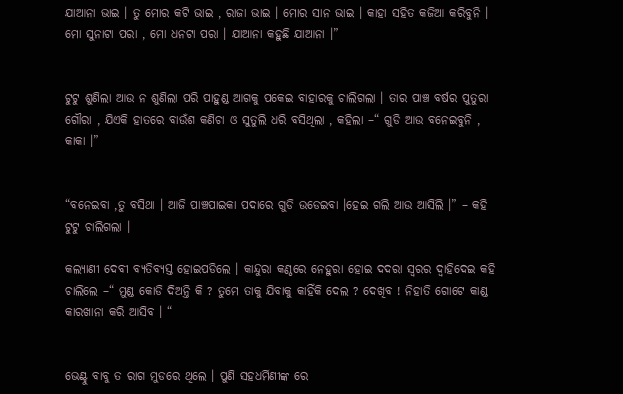ଯାଆନା ଭାଇ । ତୁ ମୋର କଟି ଭାଇ , ରାଜା ଭାଇ । ମୋର ସାନ ଭାଇ । କାହା ସହିତ କଜିଆ କରିବୁନି । ମୋ ସୁନାଟା ପରା , ମୋ ଧନଟା ପରା । ଯାଆନା କହୁଛି ଯାଆନା ।”


ଟୁଟୁ ଶୁଣିଲା ଆଉ ନ ଶୁଣିଲା ପରି ପାହୁଣ୍ଡ ଆଗକୁ ପକେଇ ବାହାରକୁ ଚାଲିଗଲା । ତାର ପାଞ୍ଚ ବର୍ଷର ପୁତୁରା ଗୌରା , ଯିଏକି ହାତରେ ବାଉଁଶ କଣିଚା ଓ ସୁତୁଲି ଧରି ବସିଥିଲା , କହିଲା –“ ଗୁଡି ଆଉ ବନେଇବୁନି , କାକା ।”


“ବନେଇବା ,ତୁ ବସିଥା । ଆଜି ପାଞ୍ଚପାଇକା ପଦାରେ ଗୁଡି ଉଡେଇବା ।ହେଇ ଗଲି ଆଉ ଆସିଲି ।” – କହି ଟୁଟୁ ଚାଲିଗଲା ।

କଲ୍ୟାଣୀ ଦେବୀ ବ୍ୟତିବ୍ୟସ୍ତ ହୋଇପଡିଲେ । କାନ୍ଦୁରା କଣ୍ଠରେ ନେହୁରା ହୋଇ ଦଦରା ସ୍ଵରର ଦ୍ଵାହିଦେଇ କହି ଚାଲିଲେ –“ ମୁଣ୍ଡ କୋଡି ଦିଅନ୍ତି କି ? ତୁମେ ତାକୁ ଯିବାକୁ କାହିଁକି ଦେଲ ? ଦେଖିବ ! ନିହାତି ଗୋଟେ କାଣ୍ଡ କାରଖାନା କରି ଆସିବ । “


ଭେଣ୍ଟୁ ବାବୁ ତ ରାଗ ମୁଡରେ ଥିଲେ । ପୁଣି ସହଧର୍ମିଣୀଙ୍କ ରେ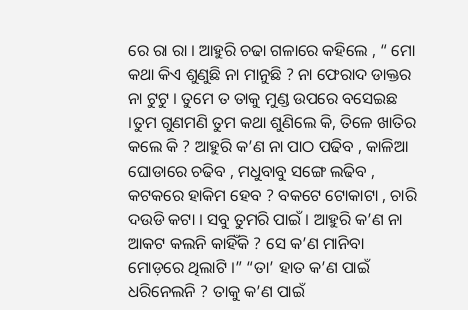ରେ ରା ରା । ଆହୁରି ଚଢା ଗଳାରେ କହିଲେ , “ ମୋ କଥା କିଏ ଶୁଣୁଛି ନା ମାନୁଛି ? ନା ଫେରାଦ ଡାକ୍ତର ନା ଟୁଟୁ । ତୁମେ ତ ତାକୁ ମୁଣ୍ଡ ଉପରେ ବସେଇଛ ।ତୁମ ଗୁଣମଣି ତୁମ କଥା ଶୁଣିଲେ କି, ତିଳେ ଖାତିର କଲେ କି ? ଆହୁରି କ’ଣ ନା ପାଠ ପଢିବ , କାଳିଆ ଘୋଡାରେ ଚଢିବ , ମଧୁବାବୁ ସଙ୍ଗେ ଲଢିବ , କଟକରେ ହାକିମ ହେବ ? ବକଟେ ଟୋକାଟା , ଚାରି ଦଉଡି କଟା । ସବୁ ତୁମରି ପାଇଁ । ଆହୁରି କ’ଣ ନା ଆକଟ କଲନି କାହିଁକି ? ସେ କ’ଣ ମାନିବା ମୋଡ଼ରେ ଥିଲାଟି ।” “ତା’ ହାତ କ’ଣ ପାଇଁ ଧରିନେଲନି ? ତାକୁ କ’ଣ ପାଇଁ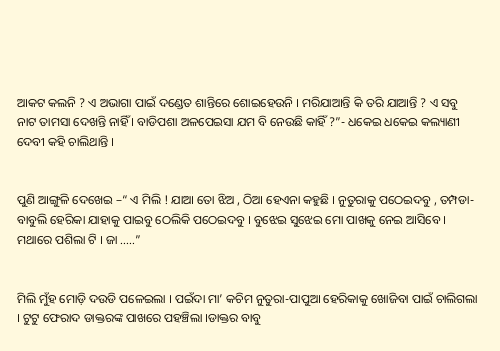ଆକଟ କଲନି ? ଏ ଅଭାଗା ପାଇଁ ଦଣ୍ଡେତ ଶାନ୍ତିରେ ଶୋଇହେଉନି । ମରିଯାଆନ୍ତି କି ତରି ଯାଆନ୍ତି ? ଏ ସବୁ ନାଟ ତାମସା ଦେଖନ୍ତି ନାହିଁ । ବାଡିପଶା ଅଳପେଇସା ଯମ ବି ନେଉଛି କାହିଁ ?”- ଧକେଇ ଧକେଇ କଲ୍ୟାଣୀ ଦେବୀ କହି ଚାଲିଥାନ୍ତି ।


ପୁଣି ଆଙ୍ଗୁଳି ଦେଖେଇ –“ ଏ ମିଲି ! ଯାଆ ତୋ ଝିଅ , ଠିଆ ହେଏନା କହୁଛି । ନୁତୁରାକୁ ପଠେଇଦବୁ , ତମ୍ପଡା-ବାବୁଲି ହେରିକା ଯାହାକୁ ପାଇବୁ ଠେଲିକି ପଠେଇଦବୁ । ବୁଝେଇ ସୁଝେଇ ମୋ ପାଖକୁ ନେଇ ଆସିବେ । ମଥାରେ ପଶିଲା ଟି । ଜା .....”


ମିଲି ମୁଁହ ମୋଡ଼ି ଦଉଡି ପଳେଇଲା । ପଇଁଦା ମା’ କଚିମ ନୁତୁରା-ପାପୁଆ ହେରିକାକୁ ଖୋଜିବା ପାଇଁ ଚାଲିଗଲା । ଟୁଟୁ ଫେରାଦ ଡାକ୍ତରଙ୍କ ପାଖରେ ପହଞ୍ଚିଲା ।ଡାକ୍ତର ବାବୁ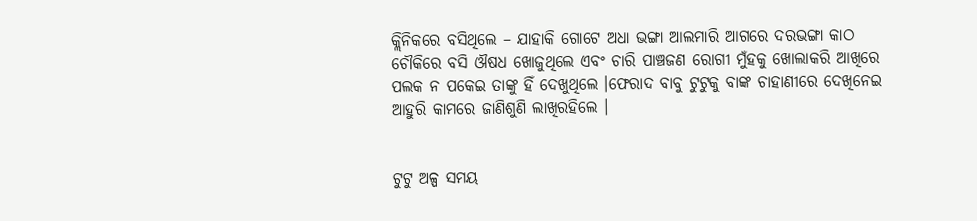କ୍ଲିନିକରେ ବସିଥିଲେ – ଯାହାକି ଗୋଟେ ଅଧା ଭଙ୍ଗା ଆଲମାରି ଆଗରେ ଦରଭଙ୍ଗା କାଠ ଚୌକିରେ ବସି ଔଷଧ ଖୋଜୁଥିଲେ ଏବଂ ଚାରି ପାଞ୍ଚଜଣ ରୋଗୀ ମୁଁହକୁ ଖୋଲାକରି ଆଖିରେ ପଲକ ନ ପକେଇ ତାଙ୍କୁ ହିଁ ଦେଖୁଥିଲେ ।ଫେରାଦ ବାବୁ ଟୁଟୁକୁ ବାଙ୍କ ଚାହାଣୀରେ ଦେଖିନେଇ ଆହୁରି କାମରେ ଜାଣିଶୁଣି ଲାଖିରହିଲେ ।


ଟୁଟୁ ଅଳ୍ପ ସମୟ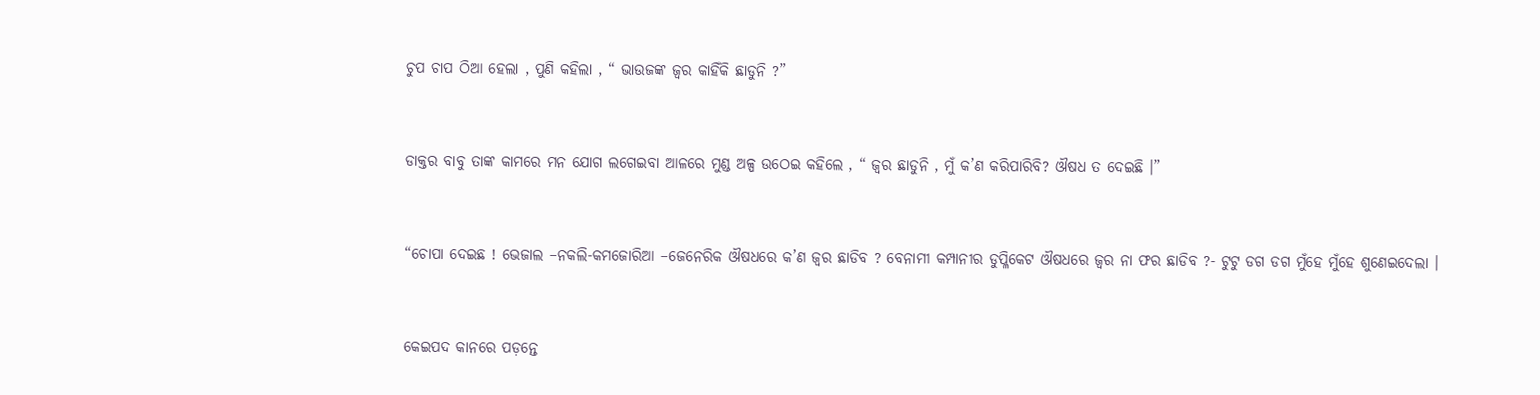ଚୁପ ଚାପ ଠିଆ ହେଲା , ପୁଣି କହିଲା , “ ଭାଉଜଙ୍କ ଜ୍ଵର କାହିଁକି ଛାଡୁନି ?”


ଡାକ୍ତର ବାବୁ ତାଙ୍କ କାମରେ ମନ ଯୋଗ ଲଗେଇବା ଆଳରେ ମୁଣ୍ଡ ଅଳ୍ପ ଉଠେଇ କହିଲେ , “ ଜ୍ଵର ଛାଡୁନି , ମୁଁ କ’ଣ କରିପାରିବି? ଔଷଧ ତ ଦେଇଛି ।”


“ଚୋପା ଦେଇଛ ! ଭେଜାଲ –ନକଲି-କମଜୋରିଆ –ଜେନେରିକ ଔଷଧରେ କ’ଣ ଜ୍ଵର ଛାଡିବ ? ବେନାମୀ କମ୍ପାନୀର ଡୁପ୍ଳିକେଟ ଔଷଧରେ ଜ୍ଵର ନା ଫର ଛାଡିବ ?- ଟୁଟୁ ଡଗ ଡଗ ମୁଁହେ ମୁଁହେ ଶୁଣେଇଦେଲା ।


କେଇପଦ କାନରେ ପଡ଼ନ୍ତେ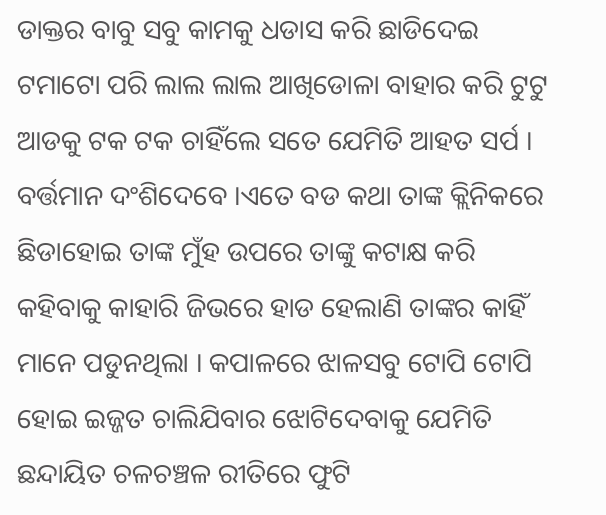ଡାକ୍ତର ବାବୁ ସବୁ କାମକୁ ଧଡାସ କରି ଛାଡିଦେଇ ଟମାଟୋ ପରି ଲାଲ ଲାଲ ଆଖିଡୋଳା ବାହାର କରି ଟୁଟୁ ଆଡକୁ ଟକ ଟକ ଚାହିଁଲେ ସତେ ଯେମିତି ଆହତ ସର୍ପ । ବର୍ତ୍ତମାନ ଦଂଶିଦେବେ ।ଏତେ ବଡ କଥା ତାଙ୍କ କ୍ଲିନିକରେ ଛିଡାହୋଇ ତାଙ୍କ ମୁଁହ ଉପରେ ତାଙ୍କୁ କଟାକ୍ଷ କରି କହିବାକୁ କାହାରି ଜିଭରେ ହାଡ ହେଲାଣି ତାଙ୍କର କାହିଁ ମାନେ ପଡୁନଥିଲା । କପାଳରେ ଝାଳସବୁ ଟୋପି ଟୋପି ହୋଇ ଇଜ୍ଜତ ଚାଲିଯିବାର ଝୋଟିଦେବାକୁ ଯେମିତି ଛନ୍ଦାୟିତ ଚଳଚଞ୍ଚଳ ରୀତିରେ ଫୁଟି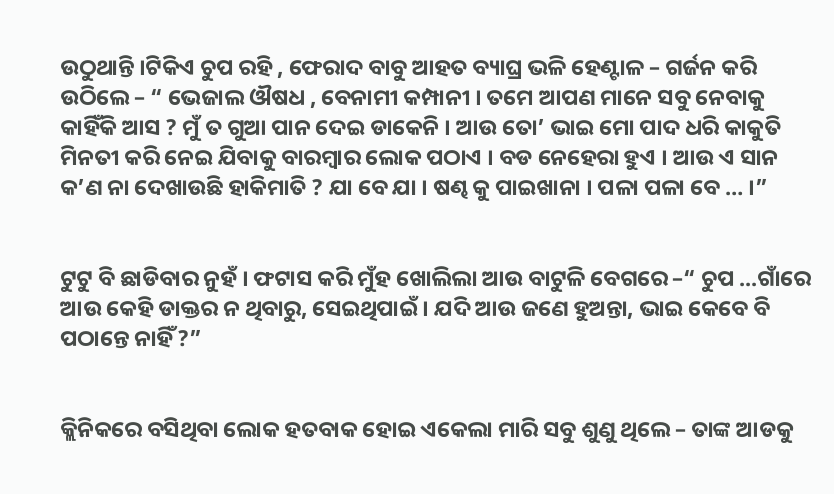ଉଠୁଥାନ୍ତି ।ଟିକିଏ ଚୁପ ରହି , ଫେରାଦ ବାବୁ ଆହତ ବ୍ୟାଘ୍ର ଭଳି ହେଣ୍ଟାଳ – ଗର୍ଜନ କରି ଉଠିଲେ – “ ଭେଜାଲ ଔଷଧ , ବେନାମୀ କମ୍ପାନୀ । ତମେ ଆପଣ ମାନେ ସବୁ ନେବାକୁ କାହିଁକି ଆସ ? ମୁଁ ତ ଗୁଆ ପାନ ଦେଇ ଡାକେନି । ଆଉ ତୋ’ ଭାଇ ମୋ ପାଦ ଧରି କାକୁତି ମିନତୀ କରି ନେଇ ଯିବାକୁ ବାରମ୍ବାର ଲୋକ ପଠାଏ । ବଡ ନେହେରା ହୁଏ । ଆଉ ଏ ସାନ କ’ଣ ନା ଦେଖାଉଛି ହାକିମାତି ? ଯା ବେ ଯା । ଷଣ୍ଢ କୁ ପାଇଖାନା । ପଳା ପଳା ବେ … ।”


ଟୁଟୁ ବି ଛାଡିବାର ନୁହଁ । ଫଟାସ କରି ମୁଁହ ଖୋଲିଲା ଆଉ ବାଟୁଳି ବେଗରେ –“ ଚୁପ ...ଗାଁରେ ଆଉ କେହି ଡାକ୍ତର ନ ଥିବାରୁ, ସେଇଥିପାଇଁ । ଯଦି ଆଉ ଜଣେ ହୁଅନ୍ତା, ଭାଇ କେବେ ବି ପଠାନ୍ତେ ନାହିଁ ?”


କ୍ଲିନିକରେ ବସିଥିବା ଲୋକ ହତବାକ ହୋଇ ଏକେଲା ମାରି ସବୁ ଶୁଣୁ ଥିଲେ – ତାଙ୍କ ଆଡକୁ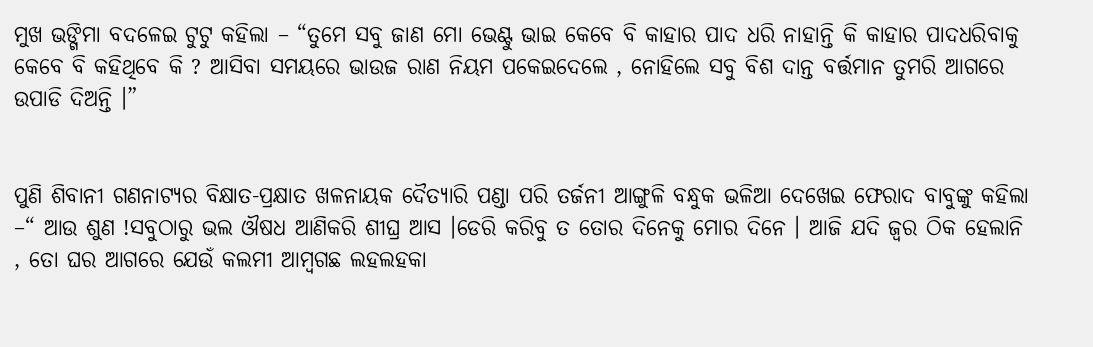ମୁଖ ଭଙ୍ଗିମା ବଦଳେଇ ଟୁଟୁ କହିଲା – “ତୁମେ ସବୁ ଜାଣ ମୋ ଭେଣ୍ଟୁ ଭାଇ କେବେ ବି କାହାର ପାଦ ଧରି ନାହାନ୍ତି କି କାହାର ପାଦଧରିବାକୁ କେବେ ବି କହିଥିବେ କି ? ଆସିବା ସମୟରେ ଭାଉଜ ରାଣ ନିୟମ ପକେଇଦେଲେ , ନୋହିଲେ ସବୁ ବିଶ ଦାନ୍ତ ବର୍ତ୍ତମାନ ତୁମରି ଆଗରେ ଉପାଡି ଦିଅନ୍ତି ।”


ପୁଣି ଶିବାନୀ ଗଣନାଟ୍ୟର ବିକ୍ଷାତ-ପ୍ରକ୍ଷାତ ଖଳନାୟକ ଦୈତ୍ୟାରି ପଣ୍ଡା ପରି ତର୍ଜନୀ ଆଙ୍ଗୁଳି ବନ୍ଧୁକ ଭଳିଆ ଦେଖେଇ ଫେରାଦ ବାବୁଙ୍କୁ କହିଲା –“ ଆଉ ଶୁଣ !ସବୁଠାରୁ ଭଲ ଔଷଧ ଆଣିକରି ଶୀଘ୍ର ଆସ ।ଡେରି କରିବୁ ତ ତୋର ଦିନେକୁ ମୋର ଦିନେ । ଆଜି ଯଦି ଜ୍ଵର ଠିକ ହେଲାନି , ତୋ ଘର ଆଗରେ ଯେଉଁ କଲମୀ ଆମ୍ବଗଛ ଲହଲହକା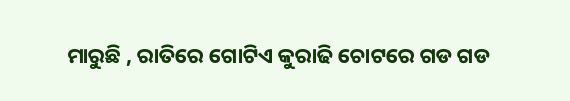ମାରୁଛି , ରାତିରେ ଗୋଟିଏ କୁରାଢି ଚୋଟରେ ଗଡ ଗଡ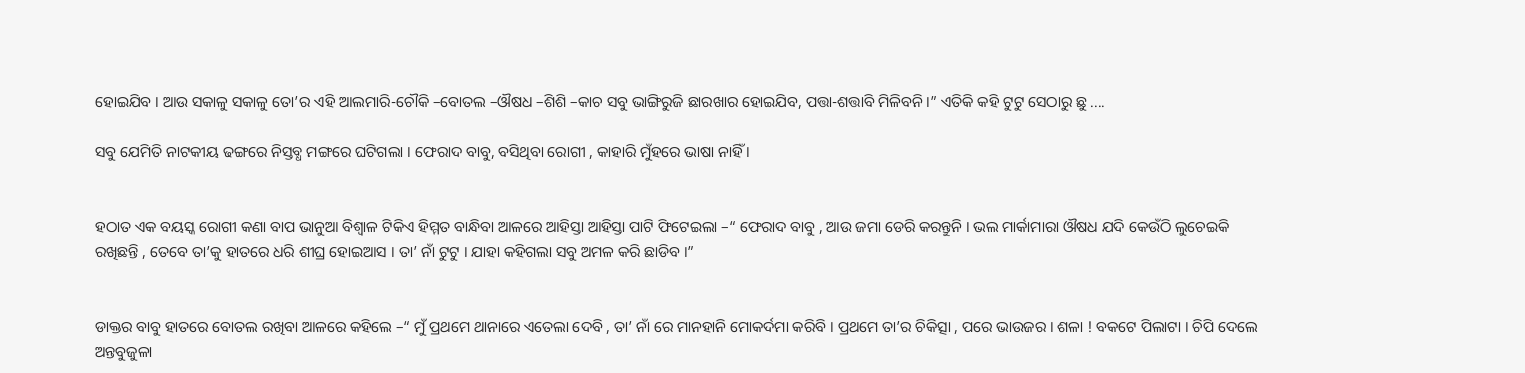ହୋଇଯିବ । ଆଉ ସକାଳୁ ସକାଳୁ ତୋ’ର ଏହି ଆଲମାରି-ଚୌକି –ବୋତଲ –ଔଷଧ –ଶିଶି –କାଚ ସବୁ ଭାଙ୍ଗିରୁଜି ଛାରଖାର ହୋଇଯିବ, ପତ୍ତା-ଶତ୍ତାବି ମିଳିବନି ।” ଏତିକି କହି ଟୁଟୁ ସେଠାରୁ ଛୁ ....

ସବୁ ଯେମିତି ନାଟକୀୟ ଢଙ୍ଗରେ ନିସ୍ତବ୍ଧ ମଙ୍ଗରେ ଘଟିଗଲା । ଫେରାଦ ବାବୁ, ବସିଥିବା ରୋଗୀ , କାହାରି ମୁଁହରେ ଭାଷା ନାହିଁ ।


ହଠାତ ଏକ ବୟସ୍କ ରୋଗୀ କଣା ବାପ ଭାନୁଆ ବିଶ୍ଵାଳ ଟିକିଏ ହିମ୍ମତ ବାନ୍ଧିବା ଆଳରେ ଆହିସ୍ତା ଆହିସ୍ତା ପାଟି ଫିଟେଇଲା –“ ଫେରାଦ ବାବୁ , ଆଉ ଜମା ଡେରି କରନ୍ତୁନି । ଭଲ ମାର୍କାମାରା ଔଷଧ ଯଦି କେଉଁଠି ଲୁଚେଇକି ରଖିଛନ୍ତି , ତେବେ ତା’କୁ ହାତରେ ଧରି ଶୀଘ୍ର ହୋଇଆସ । ତା’ ନାଁ ଟୁଟୁ । ଯାହା କହିଗଲା ସବୁ ଅମଳ କରି ଛାଡିବ ।”


ଡାକ୍ତର ବାବୁ ହାତରେ ବୋତଲ ରଖିବା ଆଳରେ କହିଲେ –“ ମୁଁ ପ୍ରଥମେ ଥାନାରେ ଏତେଲା ଦେବି , ତା’ ନାଁ ରେ ମାନହାନି ମୋକର୍ଦମା କରିବି । ପ୍ରଥମେ ତା’ର ଚିକିତ୍ସା , ପରେ ଭାଉଜର । ଶଳା ! ବକଟେ ପିଲାଟା । ଚିପି ଦେଲେ ଅନ୍ତବୁଜୁଳା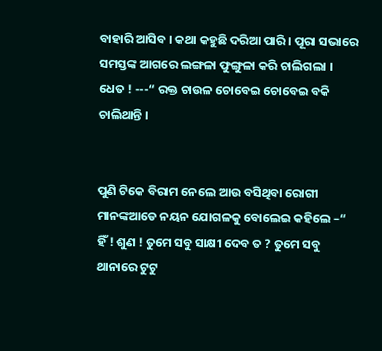ବାହାରି ଆସିବ । କଥା କହୁଛି ଦରିଆ ପାରି । ପୂରା ସଭାରେ ସମସ୍ତଙ୍କ ଆଗରେ ଲଙ୍ଗଳା ଫୁଙ୍ଗୁଳା କରି ଚାଲିଗଲା । ଧେତ ! ---“ ରକ୍ତ ଚାଉଳ ଚୋବେଇ ଚୋବେଇ ବକି ଚାଲିଥାନ୍ତି ।


ପୁଣି ଟିକେ ବିରାମ ନେଲେ ଆଉ ବସିଥିବା ରୋଗୀ ମାନଙ୍କଆଡେ ନୟନ ଯୋଗଳକୁ ବୋଲେଇ କହିଲେ –“ ହିଁ ! ଶୁଣ ! ତୁମେ ସବୁ ସାକ୍ଷୀ ଦେବ ତ ? ତୁମେ ସବୁ ଥାନାରେ ଟୁଟୁ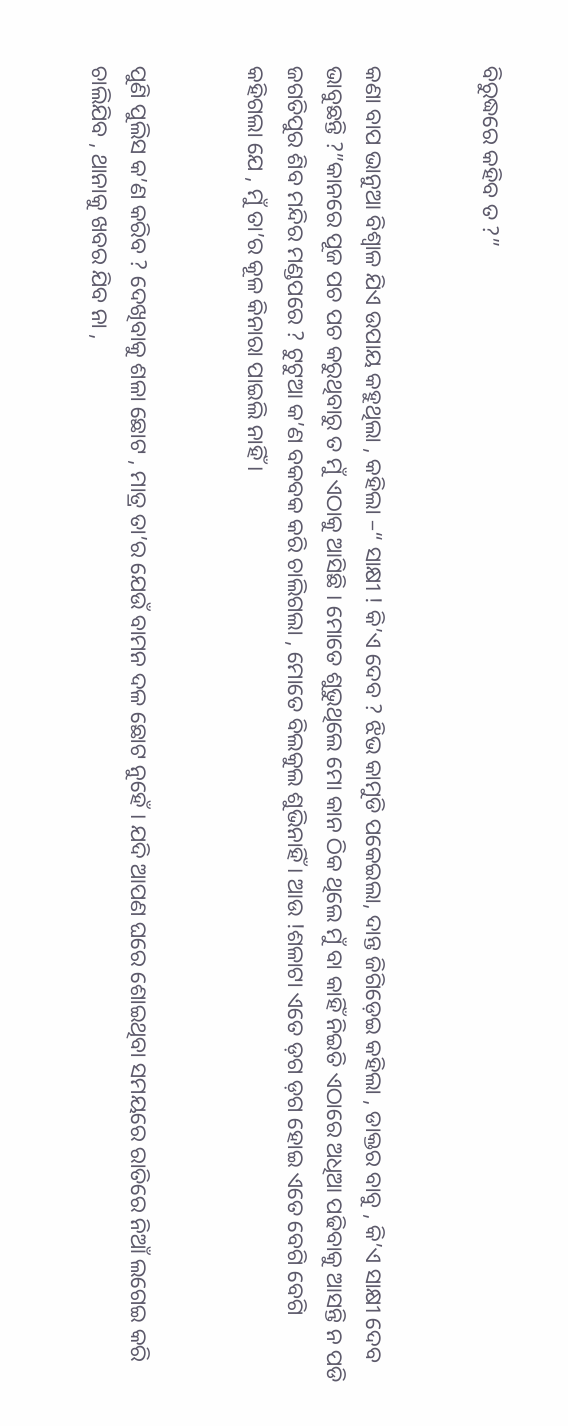ବିରୁଦ୍ଧରେ କହିବ ତ ?”


କଣା ବାପ ଭାନୁଆ ବିଶ୍ଵାଳ ଯିଏ ଉପାୟ କହୁଥିଲା , କହିଲା –“ ସାକ୍ଷୀ ! କି’ଏ ଦେବ ? ଝିଭ କାମୁଡି ପକେଇଲା, ଦାନ୍ତ ଜିଗିଡ଼େଇ କହିଲା , ଡାକ୍ତର ବାବୁ , କି’ଏ ସାକ୍ଷୀ ଦେବ ଭାବୁଛନ୍ତି ?”କାନରେ ପୂଜ ପଚ ପଚ କରୁଥିବାରୁ ତ ମୁଁ ଏଠାକୁ ଆସିଛି । ମୋତେ ଶୁଭୁଥିଲେ ମୋ କାନ ଠିକ ଥିଲେ ମୁଁ ବା କାହିଁ ନିଇତି ଏଠାରେ ଅଧିଆ ପଢିବାକୁ ଆସନ୍ତି ନ ପଡି ଜଗତିପୁର ଶିବ ମନ୍ଦିର ମଣ୍ଡପରେ ? ଟୁଟୁଆ କ’ଣ ବକବକ କରି ଚାଲିଗଲା , ମୋତେ ବିଲକୁଲ ଶୁଭିନାହିଁ । ଆଉ !ଶଳାଟା ଏତେ ଡ଼ଗ ଡ଼ଗ ହୋଇ ଏତେ ବେଗି ବେଗି କହିଗଲା ଯେ , ମୁଁ ତା’ର କୂଳ କିନାରା ପାଇଲି ନାହିଁ ।


ପୁଣି ପୁଲିସ କ’ଣ କରିବ ? ଦେଖିବାକୁ ଶଳା ଛୋଟ , ମାତ୍ର ତା’ର ଯେଉଁ ବାମନ ଦଳ ଛୋଟ ନୁହେଁ । ଯଦି ଆପଣ ଘରେ ଶୋଇଥିବା ସମୟରେ ରାତିରେ ନିଆଁ ଲଗେଇ କରି ଚାଲିଯିବ , ଥାନାକୁ ଖବର ଯିବ ନା ,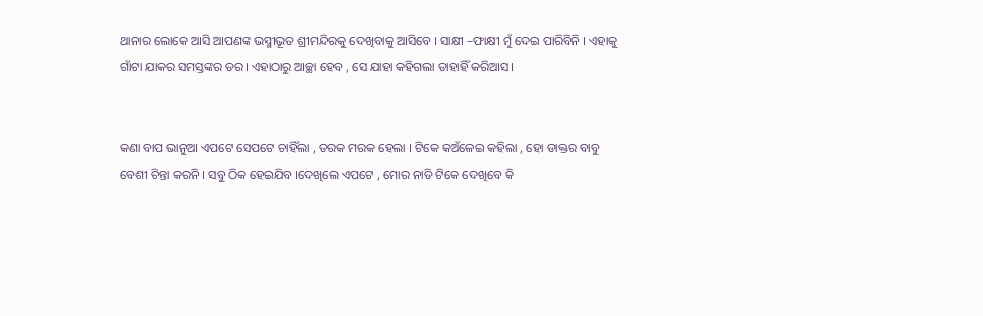ଥାନାର ଲୋକେ ଆସି ଆପଣଙ୍କ ଭସ୍ମୀଭୂତ ଶ୍ରୀମନ୍ଦିରକୁ ଦେଖିବାକୁ ଆସିବେ । ସାକ୍ଷୀ –ଫାକ୍ଷୀ ମୁଁ ଦେଇ ପାରିବିନି । ଏହାକୁ ଗାଁଟା ଯାକର ସମସ୍ତଙ୍କର ଡର । ଏହାଠାରୁ ଆଚ୍ଛା ହେବ , ସେ ଯାହା କହିଗଲା ତାହାହିଁ କରିଆସ ।


କଣା ବାପ ଭାନୁଆ ଏପଟେ ସେପଟେ ଚାହିଁଲା , ତରକ ମରକ ହେଲା । ଟିକେ କଅଁଳେଇ କହିଲା , ହୋ ଡାକ୍ତର ବାବୁ ବେଶୀ ଚିନ୍ତା କରନି । ସବୁ ଠିକ ହେଇଯିବ ।ଦେଖିଲେ ଏପଟେ , ମୋର ନାଡି ଟିକେ ଦେଖିବେ କି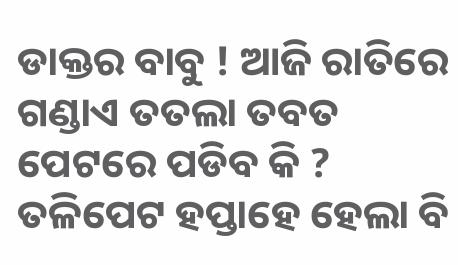ଡାକ୍ତର ବାବୁ ! ଆଜି ରାତିରେ ଗଣ୍ଡାଏ ତତଲା ତବତ ପେଟରେ ପଡିବ କି ? ତଳିପେଟ ହପ୍ତାହେ ହେଲା ବି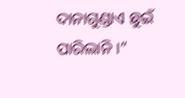ଦାନାଗୁଣ୍ଡାଏ ଛୁଇଁ ପାରିଲାନି ।”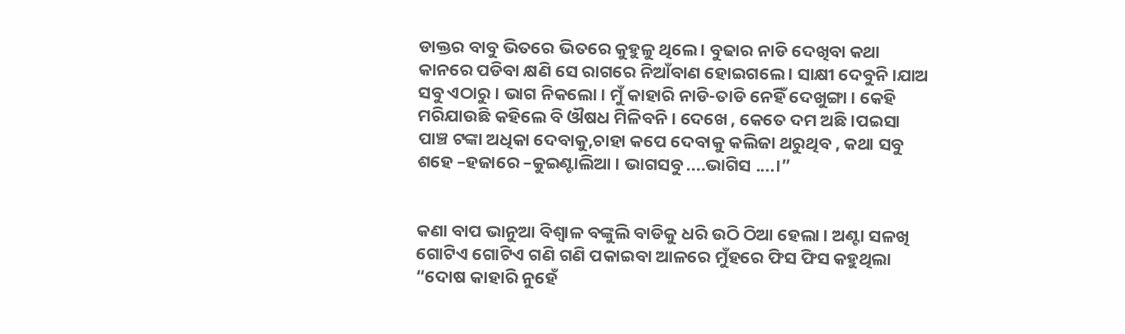ଡାକ୍ତର ବାବୁ ଭିତରେ ଭିତରେ କୁହୁଳୁ ଥିଲେ । ବୁଢାର ନାଡି ଦେଖିବା କଥା କାନରେ ପଡିବା କ୍ଷଣି ସେ ରାଗରେ ନିଆଁବାଣ ହୋଇଗଲେ । ସାକ୍ଷୀ ଦେବୁନି ।ଯାଅ ସବୁ ଏଠାରୁ । ଭାଗ ନିକଲୋ । ମୁଁ କାହାରି ନାଡି-ତାଡି ନେହିଁ ଦେଖୁଙ୍ଗା । କେହି ମରିଯାଉଛି କହିଲେ ବି ଔଷଧ ମିଳିବନି । ଦେଖେ , କେତେ ଦମ ଅଛି ।ପଇସା ପାଞ୍ଚ ଟଙ୍କା ଅଧିକା ଦେବାକୁ,ଚାହା କପେ ଦେବାକୁ କଲିଜା ଥରୁଥିବ , କଥା ସବୁ ଶହେ –ହଜାରେ –କୁଇଣ୍ଟାଲିଆ । ଭାଗସବୁ ....ଭାଗିସ ....।”


କଣା ବାପ ଭାନୁଆ ବିଶ୍ଵାଳ ବଙ୍କୁଲି ବାଡିକୁ ଧରି ଉଠି ଠିଆ ହେଲା । ଅଣ୍ଟା ସଳଖି ଗୋଟିଏ ଗୋଟିଏ ଗଣି ଗଣି ପକାଇବା ଆଳରେ ମୁଁହରେ ଫିସ ଫିସ କହୁଥିଲା “ଦୋଷ କାହାରି ନୁହେଁ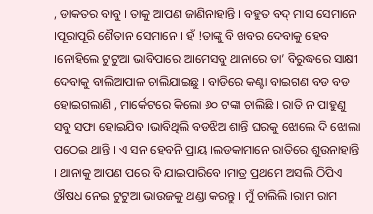, ଡାକତର ବାବୁ । ତାକୁ ଆପଣ ଜାଣିନାହାନ୍ତି । ବହୁତ ବଦ୍ ମାସ ସେମାନେ ।ପୂରାପୂରି ଶୈତାନ ସେମାନେ । ହଁ !ତାଙ୍କୁ ବି ଖବର ଦେବାକୁ ହେବ ।ନୋହିଲେ ଟୁଟୁଆ ଭାବିପାରେ ଆମେସବୁ ଥାନାରେ ତା’ ବିରୁଦ୍ଧରେ ସାକ୍ଷୀ ଦେବାକୁ ବାଲିଆପାଳ ଚାଲିଯାଇଛୁ । ବାଡିରେ କଣ୍ଟା ବାଇଗଣ ବଡ ବଡ ହୋଇଗଲାଣି , ମାର୍କେଟରେ କିଲୋ ୬୦ ଟଙ୍କା ଚାଲିଛି । ରାତି ନ ପାହୁଣୁ ସବୁ ସଫା ହୋଇଯିବ ।ଭାବିଥିଲି ବଡଝିଅ ଶାନ୍ତି ଘରକୁ ଝୋଲେ ଦି ଝୋଲା ପଠେଇ ଥାନ୍ତି । ଏ ସନ ହେବନି ପ୍ରାୟ ।ଲଡକାମାନେ ରାତିରେ ଶୁଉନାହାନ୍ତି । ଥାନାକୁ ଆପଣ ପରେ ବି ଯାଇପାରିବେ ।ମାତ୍ର ପ୍ରଥମେ ଅସଲି ଠିପିଏ ଔଷଧ ନେଇ ଟୁଟୁଆ ଭାଉଜକୁ ଥଣ୍ଡା କରନ୍ତୁ । ମୁଁ ଚାଲିଲି ।ରାମ ରାମ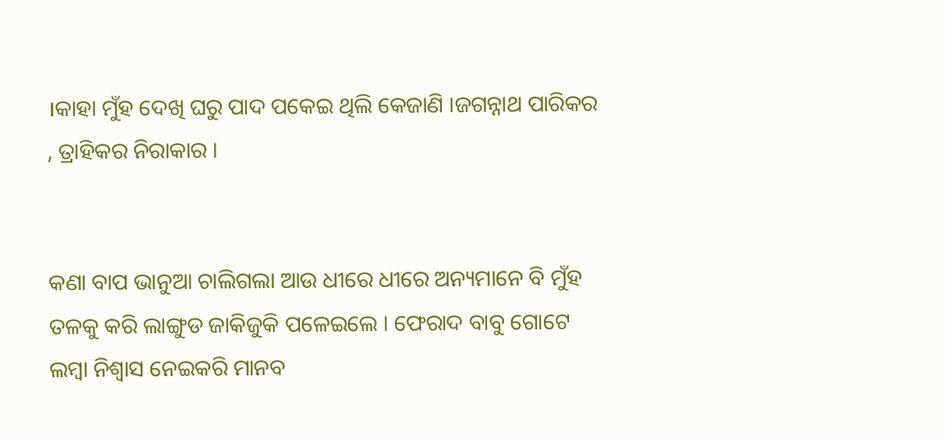।କାହା ମୁଁହ ଦେଖି ଘରୁ ପାଦ ପକେଇ ଥିଲି କେଜାଣି ।ଜଗନ୍ନାଥ ପାରିକର , ତ୍ରାହିକର ନିରାକାର ।


କଣା ବାପ ଭାନୁଆ ଚାଲିଗଲା ଆଉ ଧୀରେ ଧୀରେ ଅନ୍ୟମାନେ ବି ମୁଁହ ତଳକୁ କରି ଲାଙ୍ଗୁଡ ଜାକିଜୁକି ପଳେଇଲେ । ଫେରାଦ ବାବୁ ଗୋଟେ ଲମ୍ବା ନିଶ୍ଵାସ ନେଇକରି ମାନବ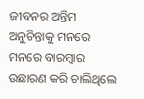ଜୀବନର ଅନ୍ତିମ ଅନୁଚିନ୍ତାକୁ ମନରେ ମନରେ ବାରମ୍ବାର ଉଛାରଣ କରି ଚାଲିଥିଲେ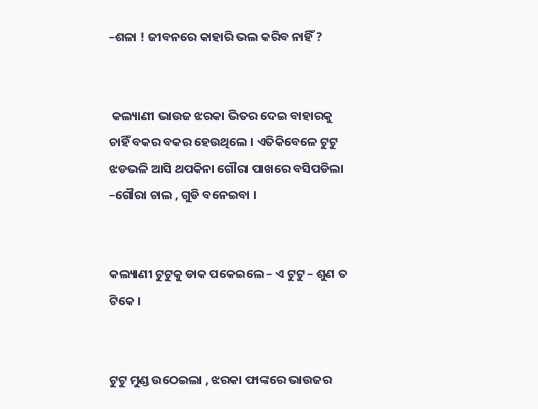–ଶଳା ! ଜୀବନରେ କାହାରି ଭଲ କରିବ ନାହିଁ ?


 କଲ୍ୟାଣୀ ଭାଉଜ ଝରକା ଭିତର ଦେଇ ବାହାରକୁ ଚାହିଁ ବକର ବକର ହେଉଥିଲେ । ଏତିକିବେଳେ ଟୁଟୁ ଝଡଭଳି ଆସି ଥପକିନା ଗୌରା ପାଖରେ ବସିପଡିଲା –ଗୌରା ଚାଲ , ଗୁଡି ବନେଇବା ।


କଲ୍ୟାଣୀ ଟୁଟୁକୁ ଡାକ ପକେଇଲେ – ଏ ଟୁଟୁ – ଶୁଣ ତ ଟିକେ ।


ଟୁଟୁ ମୁଣ୍ଡ ଉଠେଇଲା , ଝରକା ଫାଙ୍କରେ ଭାଉଜର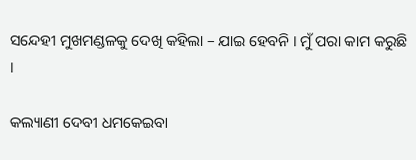ସନ୍ଦେହୀ ମୁଖମଣ୍ଡଳକୁ ଦେଖି କହିଲା – ଯାଇ ହେବନି । ମୁଁ ପରା କାମ କରୁଛି ।

କଲ୍ୟାଣୀ ଦେବୀ ଧମକେଇବା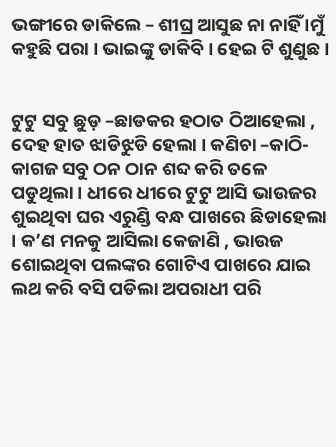ଭଙ୍ଗୀରେ ଡାକିଲେ – ଶୀଘ୍ର ଆସୁଛ ନା ନାହିଁ ।ମୁଁ କହୁଛି ପରା । ଭାଇଙ୍କୁ ଡାକିବି । ହେଇ ଟି ଶୁଣୁଛ ।


ଟୁଟୁ ସବୁ ଛୁଡ଼ –ଛାଡକର ହଠାତ ଠିଆହେଲା , ଦେହ ହାତ ଝାଡିଝୁଡି ହେଲା । କଣିଚା –କାଠି-କାଗଜ ସବୁ ଠନ ଠାନ ଶବ୍ଦ କରି ତଳେ ପଡୁଥିଲା । ଧୀରେ ଧୀରେ ଟୁଟୁ ଆସି ଭାଉଜର ଶୁଇଥିବା ଘର ଏରୁଣ୍ଡି ବନ୍ଧ ପାଖରେ ଛିଡାହେଲା । କ’ଣ ମନକୁ ଆସିଲା କେଜାଣି , ଭାଉଜ ଶୋଇଥିବା ପଲଙ୍କର ଗୋଟିଏ ପାଖରେ ଯାଇ ଲଥ କରି ବସି ପଡିଲା ଅପରାଧୀ ପରି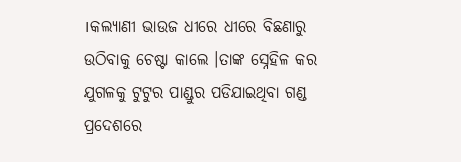।କଲ୍ୟାଣୀ ଭାଉଜ ଧୀରେ ଧୀରେ ବିଛଣାରୁ ଉଠିବାକୁ ଚେଷ୍ଟା କାଲେ ।ତାଙ୍କ ସ୍ନେହିଳ କର ଯୁଗଳକୁ ଟୁଟୁର ପାଣ୍ଡୁର ପଡିଯାଇଥିବା ଗଣ୍ଡ ପ୍ରଦେଶରେ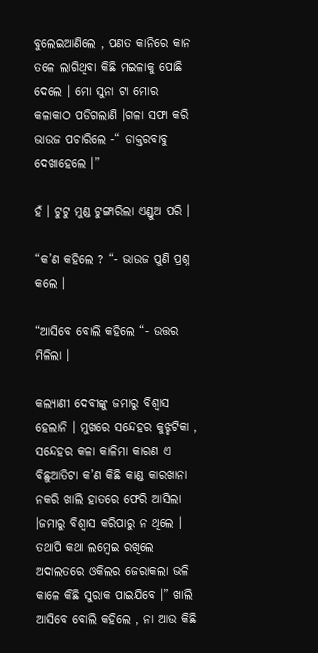ବୁଲେଇଆଣିଲେ , ପଣତ କାନିରେ କାନ ତଳେ ଲାଗିଥିବା କିଛି ମଇଳାକୁ ପୋଛି ଦେଲେ । ମୋ ସୁନା ଟା ମୋର କଳାକାଠ ପଡିଗଲାଣି ।ଗଳା ସଫା କରି ଭାଉଜ ପଚାରିଲେ -“ ଡାକ୍ତରବାବୁ ଦେଖାହେଲେ ।”

ହଁ । ଟୁଟୁ ମୁଣ୍ଡ ଟୁଙ୍ଗାରିଲା ଏଣ୍ଡୁଅ ପରି ।

“କ’ଣ କହିଲେ ? “- ଭାଉଜ ପୁଣି ପ୍ରଶ୍ନ କଲେ ।

“ଆସିବେ ବୋଲି କହିଲେ “- ଉତ୍ତର ମିଳିଲା ।

କଲ୍ୟାଣୀ ଦେବୀଙ୍କୁ ଜମାରୁ ବିଶ୍ବାସ ହେଲାନି । ମୁଖରେ ସନ୍ଦେହର କୁଝ୍ହଟିକା , ସନ୍ଦେହର କଳା କାଳିମା କାରଣ ଏ ବିଛୁଆତିଟା କ’ଣ କିଛି କାଣ୍ଡ କାରଖାନା ନକରି ଖାଲି ହାତରେ ଫେରି ଆସିଲା ।ଜମାରୁ ବିଶ୍ଵାସ କରିପାରୁ ନ ଥିଲେ । ତଥାପି କଥା ଲମ୍ବେଇ ରଖିଲେ ଅଦାଲତରେ ଓକିଲର ଜେରାକଲା ଭଳି କାଳେ କିଛି ସୁରାକ ପାଇଯିବେ ।” ଖାଲି ଆସିବେ ବୋଲି କହିଲେ , ନା ଆଉ କିଛି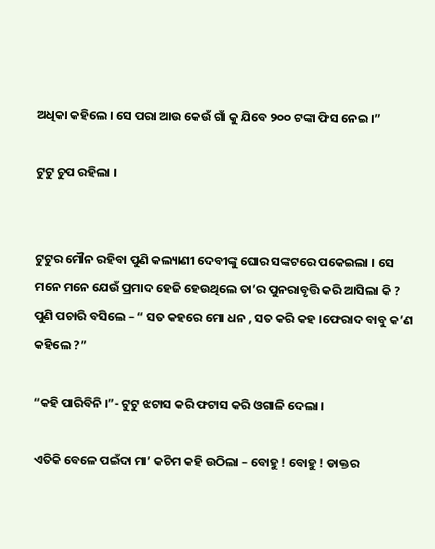ଅଧିକା କହିଲେ । ସେ ପରା ଆଉ କେଉଁ ଗାଁ କୁ ଯିବେ ୨୦୦ ଟଙ୍କା ଫିସ ନେଇ ।”

ଟୁଟୁ ଚୁପ ରହିଲା ।


ଟୁଟୁର ମୌନ ରହିବା ପୁଣି କଲ୍ୟାଣୀ ଦେବୀଙ୍କୁ ଘୋର ସଙ୍କଟରେ ପକେଇଲା । ସେ ମନେ ମନେ ଯେଉଁ ପ୍ରମାଦ ହେଜି ହେଉଥିଲେ ତା’ର ପୁନରାବୃତ୍ତି କରି ଆସିଲା କି ? ପୁଣି ପଚାରି ବସିଲେ – “ ସତ କହରେ ମୋ ଧନ , ସତ କରି କହ ।ଫେରାଦ ବାବୁ କ’ଣ କହିଲେ ?”

“କହି ପାରିବିନି ।”- ଟୁଟୁ ଝଟାସ କରି ଫଟାସ କରି ଓଗାଳି ଦେଲା ।

ଏତିକି ବେଳେ ପଇଁଦା ମା’ କଚିମ କହି ଉଠିଲା – ବୋହୁ ! ବୋହୁ ! ଡାକ୍ତର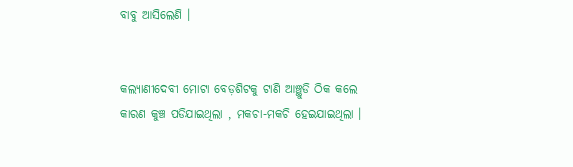ବାବୁ ଆସିଲେଣି ।


କଲ୍ୟାଣୀଦେବୀ ମୋଟା ବେଡ଼ଶିଟକୁ ଟାଣି ଆଞ୍ଛୁଡି ଠିକ କଲେ କାରଣ କୁଞ୍ଚ ପଡିଯାଇଥିଲା , ମକଚା-ମକଚି ହେଇଯାଇଥିଲା ।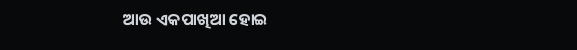ଆଉ ଏକପାଖିଆ ହୋଇ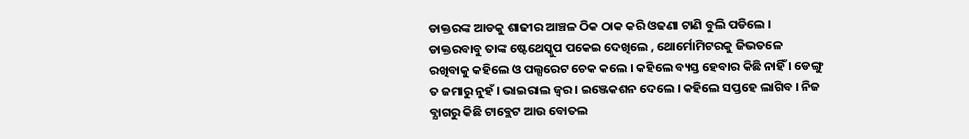ଡାକ୍ତରଙ୍କ ଆଡକୁ ଶାଢୀର ଆଞ୍ଚଳ ଠିକ ଠାକ କରି ଓଢଣା ଟାଣି ବୁଲି ପଡିଲେ । ଡାକ୍ତରବାବୁ ତାଙ୍କ ଷ୍ଟେଥେସ୍କୁପ ପକେଇ ଦେଖିଲେ , ଥୋର୍ମୋମିଟରକୁ ଜିଭତଳେ ରଖିବାକୁ କହିଲେ ଓ ପଲ୍ସରେଟ ଚେକ କଲେ । କହିଲେ ବ୍ୟସ୍ତ ହେବାର କିଛି ନାହିଁ । ଡେଙ୍ଗୁ ତ ଜମାରୁ ନୁହଁ । ଭାଇରାଲ ଜ୍ଵର । ଇଞ୍ଜେକଶନ ଦେଲେ । କହିଲେ ସପ୍ତହେ ଲାଗିବ । ନିଜ ବ୍ଯାଗରୁ କିଛି ଟାବ୍ଲେଟ ଆଉ ବୋତଲ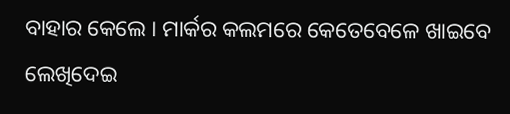ବାହାର କେଲେ । ମାର୍କର କଲମରେ କେତେବେଳେ ଖାଇବେ ଲେଖିଦେଇ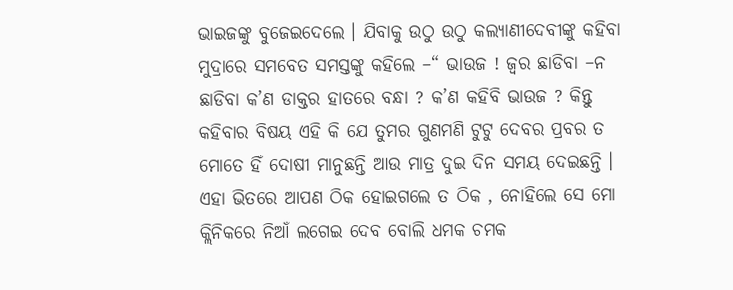ଭାଇଜଙ୍କୁ ବୁଜେଇଦେଲେ । ଯିବାକୁ ଉଠୁ ଉଠୁ କଲ୍ୟାଣୀଦେବୀଙ୍କୁ କହିବା ମୁଦ୍ରାରେ ସମବେତ ସମସ୍ତଙ୍କୁ କହିଲେ –“ ଭାଉଜ ! ଜ୍ଵର ଛାଡିବା –ନ ଛାଡିବା କ’ଣ ଡାକ୍ତର ହାତରେ ବନ୍ଧା ? କ’ଣ କହିବି ଭାଉଜ ? କିନ୍ତୁ କହିବାର ବିଷୟ ଏହି କି ଯେ ତୁମର ଗୁଣମଣି ଟୁଟୁ ଦେବର ପ୍ରବର ତ ମୋତେ ହିଁ ଦୋଷୀ ମାନୁଛନ୍ତି ଆଉ ମାତ୍ର ଦୁଇ ଦିନ ସମୟ ଦେଇଛନ୍ତି । ଏହା ଭିତରେ ଆପଣ ଠିକ ହୋଇଗଲେ ତ ଠିକ , ନୋହିଲେ ସେ ମୋ କ୍ଲିନିକରେ ନିଆଁ ଲଗେଇ ଦେବ ବୋଲି ଧମକ ଚମକ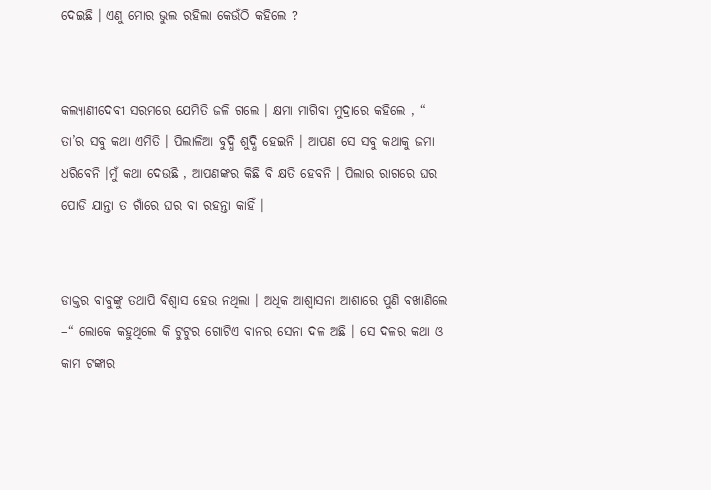ଦେଇଛି । ଏଣୁ ମୋର ଭୁଲ ରହିଲା କେଉଁଠି କହିଲେ ?


କଲ୍ୟାଣୀଦେବୀ ସରମରେ ଯେମିତି ଜଳି ଗଲେ । କ୍ଷମା ମାଗିବା ମୁଦ୍ରାରେ କହିଲେ , “ ତା’ର ସବୁ କଥା ଏମିତି । ପିଲାଳିଆ ବୁଦ୍ଧି ଶୁଦ୍ଧି ହେଇନି । ଆପଣ ସେ ସବୁ କଥାକୁ ଜମା ଧରିବେନି ।ମୁଁ କଥା ଦେଉଛି , ଆପଣଙ୍କର କିଛି ବି କ୍ଷତି ହେବନି । ପିଲାର ରାଗରେ ଘର ପୋଡି ଯାନ୍ତା ତ ଗାଁରେ ଘର ବା ରହନ୍ତା କାହିଁ ।


ଡାକ୍ତର ବାବୁଙ୍କୁ ତଥାପି ବିଶ୍ଵାସ ହେଉ ନଥିଲା । ଅଧିକ ଆଶ୍ଵାସନା ଆଶାରେ ପୁଣି ବଖାଣିଲେ –“ ଲୋକେ କହୁଥିଲେ କି ଟୁଟୁର ଗୋଟିଏ ବାନର ସେନା ଦଳ ଅଛି । ସେ ଦଳର କଥା ଓ କାମ ଟଙ୍କାର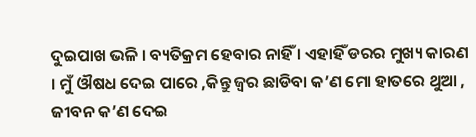ଦୁଇପାଖ ଭଳି । ବ୍ୟତିକ୍ରମ ହେବାର ନାହିଁ । ଏହାହିଁ ଡରର ମୁଖ୍ୟ କାରଣ । ମୁଁ ଔଷଧ ଦେଇ ପାରେ ,କିନ୍ତୁ ଜ୍ଵର ଛାଡିବା କ’ଣ ମୋ ହାତରେ ଥୁଆ , ଜୀବନ କ’ଣ ଦେଇ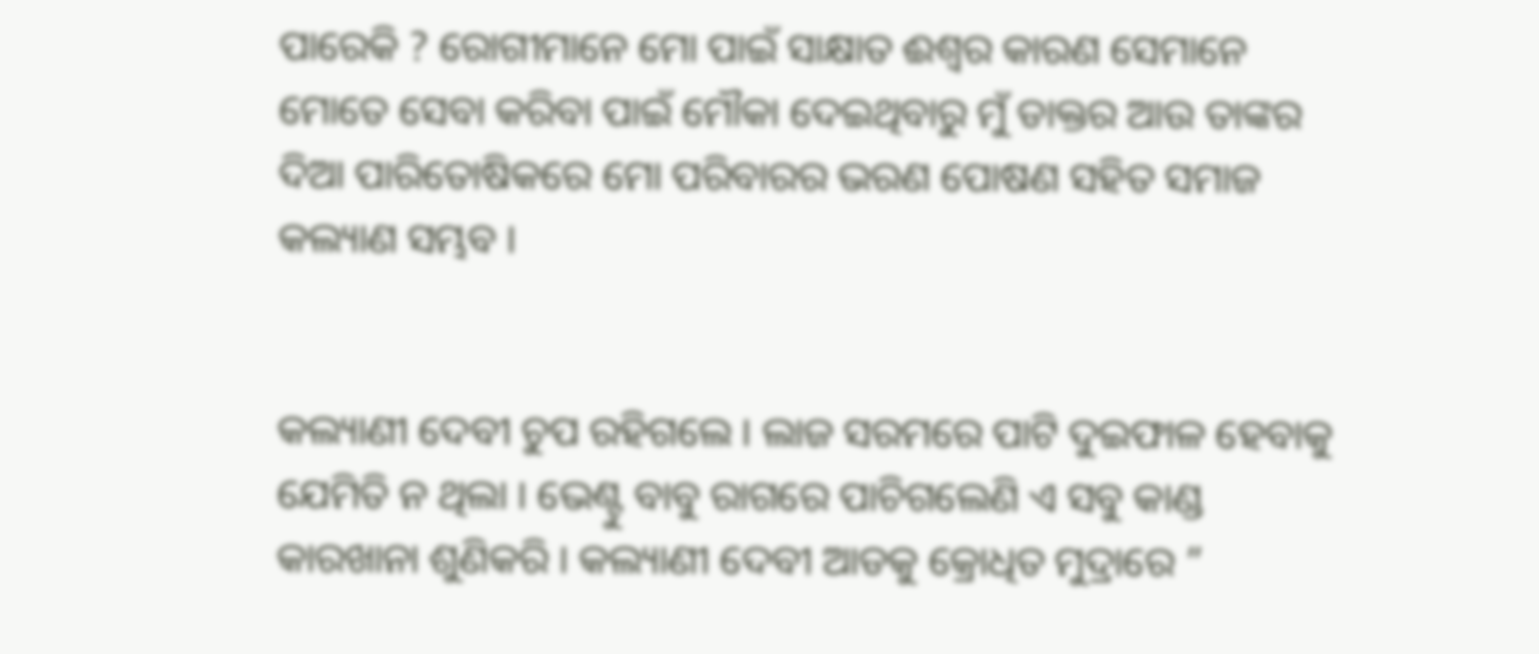ପାରେକି ? ରୋଗୀମାନେ ମୋ ପାଇଁ ସାକ୍ଷାତ ଈଶ୍ଵର କାରଣ ସେମାନେ ମୋତେ ସେବା କରିବା ପାଇଁ ମୌକା ଦେଇଥିବାରୁ ମୁଁ ଡାକ୍ତର ଆଉ ତାଙ୍କର ଦିଆ ପାରିତୋଷିକରେ ମୋ ପରିବାରର ଭରଣ ପୋଷଣ ସହିତ ସମାଜ କଲ୍ୟାଣ ସମ୍ଭବ ।


କଲ୍ୟାଣୀ ଦେବୀ ଚୁପ ରହିଗଲେ । ଲାଜ ସରମରେ ପାଟି ଦୁଇଫାଳ ହେବାକୁ ଯେମିତି ନ ଥିଲା । ଭେଣ୍ଟୁ ବାବୁ ରାଗରେ ପାଚିଗଲେଣି ଏ ସବୁ କାଣ୍ଡ କାରଖାନା ଶୁଣିକରି । କଲ୍ୟାଣୀ ଦେବୀ ଆଡକୁ କ୍ରୋଧିତ ମୁଦ୍ରାରେ ”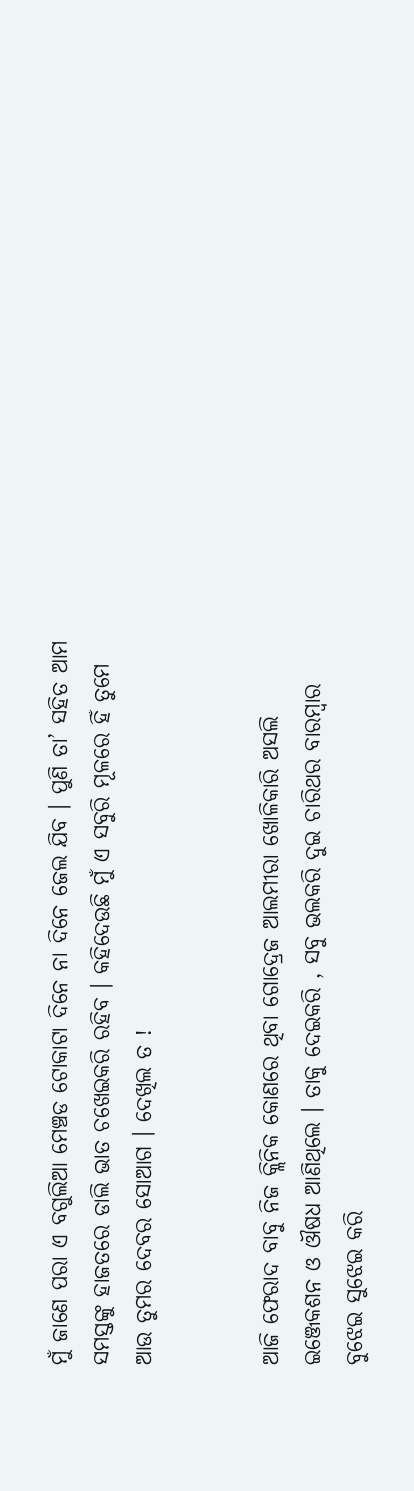ମୁଁ ଜାଣେ ପରା ଏ ବଗୁଲିଆ ମେଞ୍ଚଡ ଟୋକାଟା ଦିନେ ନା ଦିନେ ଜେଲ ଯିବ । ପୁଣି ତା’ ସହିତ ଆମ ସମସ୍ତଙ୍କୁ ହାଜତରେ ଡାଲି ଭାତ ଚଖେଇକରି ରହିବ । କହିଦେଉଛି ମୁଁ ଏ ସବୁରି ମୂଳରେ ହିଁ ତୁମେ ଆଉ ତୁମର ଦେବର ସୋଆଗ । ଦେଖିଲ ତ !


ଆଜି ଫେରାଦ ବାବୁ ନିଜ କ୍ଲିନିକ କୋଣରେ ଥିବା ଗୋଦ୍ରେଜ ଆଲମୀରା ଖୋଳିକାରି ଅସଲି ଇଞ୍ଜେକଶନ ଓ ଔଷଧ ଆଣିଥିଲେ । ତାକୁ ଦେଇକରି , ସବୁ ଭଲକରି ଦୁଇ ଚାରିଥର ବାରମ୍ବାର ବୁଝେଇ ସୁଝେଇ କରି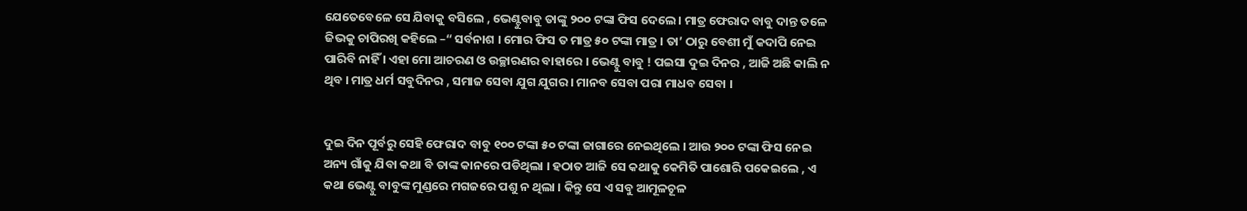ଯେତେବେଳେ ସେ ଯିବାକୁ ବସିଲେ , ଭେଣ୍ଟୁବାବୁ ତାଙ୍କୁ ୨୦୦ ଟଙ୍କା ଫିସ ଦେଲେ । ମାତ୍ର ଫେରାଦ ବାବୁ ଦାନ୍ତ ତଳେ ଜିଭକୁ ଚାପିରଖି କହିଲେ –“ ସର୍ବନାଶ । ମୋର ଫିସ ତ ମାତ୍ର ୫୦ ଟଙ୍କା ମାତ୍ର । ତା’ ଠାରୁ ବେଶୀ ମୁଁ କଦାପି ନେଇ ପାରିବି ନାହିଁ । ଏହା ମୋ ଆଚରଣ ଓ ଉଚ୍ଛାରଣର ବାହାରେ । ଭେଣ୍ଟୁ ବାବୁ ! ପଇସା ଦୁଇ ଦିନର , ଆଜି ଅଛି କାଲି ନ ଥିବ । ମାତ୍ର ଧର୍ମ ସବୁଦିନର , ସମାଜ ସେବା ଯୁଗ ଯୁଗର । ମାନବ ସେବା ପରା ମାଧବ ସେବା ।


ଦୁଇ ଦିନ ପୂର୍ବରୁ ସେହି ଫେରାଦ ବାବୁ ୧୦୦ ଟଙ୍କା ୫୦ ଟଙ୍କା ଜାଗାରେ ନେଇଥିଲେ । ଆଉ ୨୦୦ ଟଙ୍କା ଫିସ ନେଇ ଅନ୍ୟ ଗାଁକୁ ଯିବା କଥା ବି ତାଙ୍କ କାନରେ ପଡିଥିଲା । ହଠାତ ଆଜି ସେ କଥାକୁ କେମିତି ପାଶୋରି ପକେଇଲେ , ଏ କଥା ଭେଣ୍ଟୁ ବାବୁଙ୍କ ମୁଣ୍ଡରେ ମଗଜରେ ପଶୁ ନ ଥିଲା । କିନ୍ତୁ ସେ ଏ ସବୁ ଆମୂଳଚୂଳ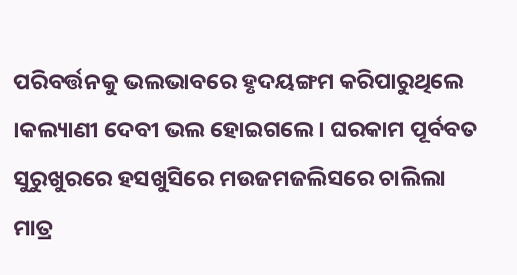ପରିବର୍ତ୍ତନକୁ ଭଲଭାବରେ ହୃଦୟଙ୍ଗମ କରିପାରୁଥିଲେ ।କଲ୍ୟାଣୀ ଦେବୀ ଭଲ ହୋଇଗଲେ । ଘରକାମ ପୂର୍ବବତ ସୁରୁଖୁରରେ ହସଖୁସିରେ ମଉଜମଜଲିସରେ ଚାଲିଲା ମାତ୍ର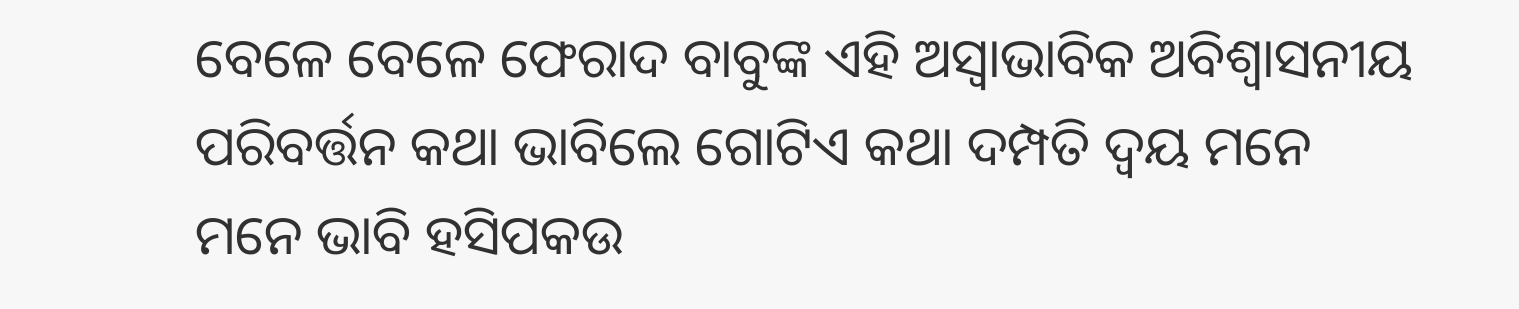ବେଳେ ବେଳେ ଫେରାଦ ବାବୁଙ୍କ ଏହି ଅସ୍ଵାଭାବିକ ଅବିଶ୍ଵାସନୀୟ ପରିବର୍ତ୍ତନ କଥା ଭାବିଲେ ଗୋଟିଏ କଥା ଦମ୍ପତି ଦ୍ୱୟ ମନେ ମନେ ଭାବି ହସିପକଉ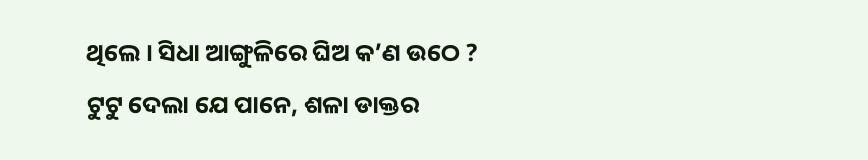ଥିଲେ । ସିଧା ଆଙ୍ଗୁଳିରେ ଘିଅ କ’ଣ ଉଠେ ? ଟୁଟୁ ଦେଲା ଯେ ପାନେ, ଶଳା ଡାକ୍ତର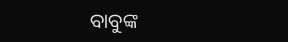ବାବୁଙ୍କ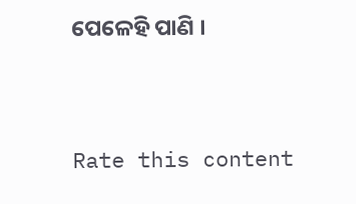ପେଳେହି ପାଣି ।



Rate this content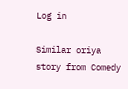Log in

Similar oriya story from Comedy